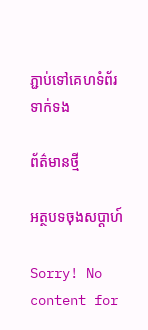ភ្ជាប់ទៅគេហទំព័រទាក់ទង

ព័ត៌មានថ្មី

អត្ថបទចុងសប្តាហ៍

Sorry! No content for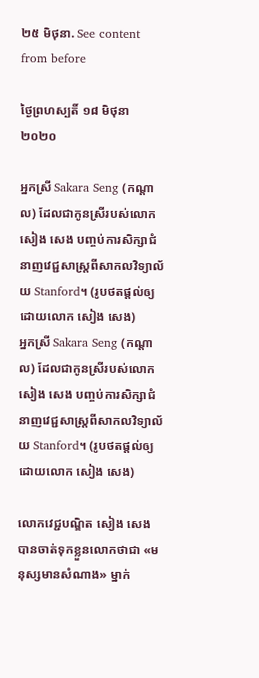២៥ មិថុនា. See content from before

ថ្ងៃព្រហស្បតិ៍ ១៨ មិថុនា ២០២០

អ្នកស្រី Sakara Seng (កណ្ដាល) ដែលជាកូនស្រីរបស់លោក សៀង សេង បញ្ចប់ការសិក្សាជំនាញវេជ្ជសាស្ត្រពីសាកលវិទ្យាល័យ Stanford។ (រូបថតផ្ដល់ឲ្យដោយលោក សៀង សេង)
អ្នកស្រី Sakara Seng (កណ្ដាល) ដែលជាកូនស្រីរបស់លោក សៀង សេង បញ្ចប់ការសិក្សាជំនាញវេជ្ជសាស្ត្រពីសាកលវិទ្យាល័យ Stanford។ (រូបថតផ្ដល់ឲ្យដោយលោក សៀង សេង)

លោកវេជ្ជបណ្ឌិត សៀង សេង បានចាត់ទុកខ្លួនលោកថាជា «មនុស្សមានសំណាង» ម្នាក់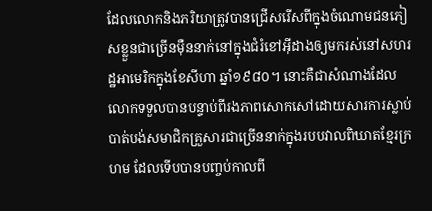ដែលលោកនិងភរិយាត្រូវបានជ្រើសរើសពីក្នុងចំណោមជនភៀសខ្លួនជាច្រើនម៉ឺននាក់នៅក្នុងជំរំខៅអ៊ីដាងឲ្យមករស់នៅសហរដ្ឋអាមេរិកក្នុងខែសីហា ឆ្នាំ១៩៨០។ នោះគឺជាសំណាងដែលលោកទទួលបានបន្ទាប់ពីរងភាពសោកសៅដោយសារការស្លាប់បាត់បង់សមាជិកគ្រួសារជាច្រើននាក់ក្នុងរបបវាលពិឃាតខ្មែរក្រហម ដែលទើបបានបញ្ចប់កាលពី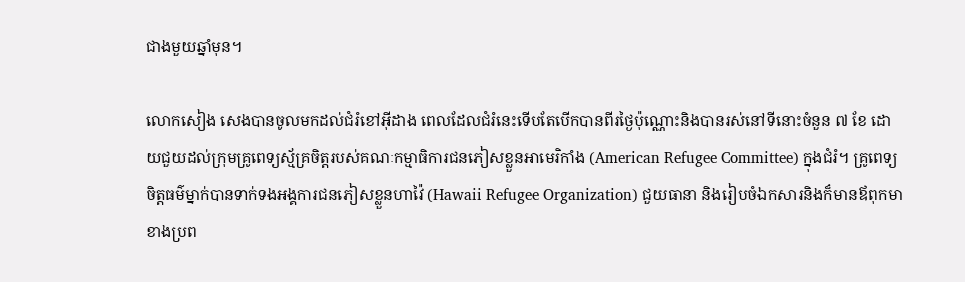ជាងមួយឆ្នាំមុន។

លោកសៀង សេងបានចូលមកដល់ជំរំខៅអ៊ីដាង ពេលដែលជំរំនេះទើបតែបើកបានពីរថ្ងៃប៉ុណ្ណោះនិងបានរស់នៅទីនោះចំនួន ៧ ខែ ដោយជួយដល់ក្រុមគ្រូពេទ្យស្ម័គ្រចិត្តរបស់គណៈកម្មាធិការជនភៀសខ្លួនអាមេរិកាំង (American Refugee Committee) ក្នុងជំរំ។ គ្រូពេទ្យចិត្តធម៌ម្នាក់បានទាក់ទងអង្គការជនភៀសខ្លួនហាវ៉ៃ (Hawaii Refugee Organization) ជួយធានា និងរៀបចំឯកសារនិងក៏មានឪពុកមាខាងប្រព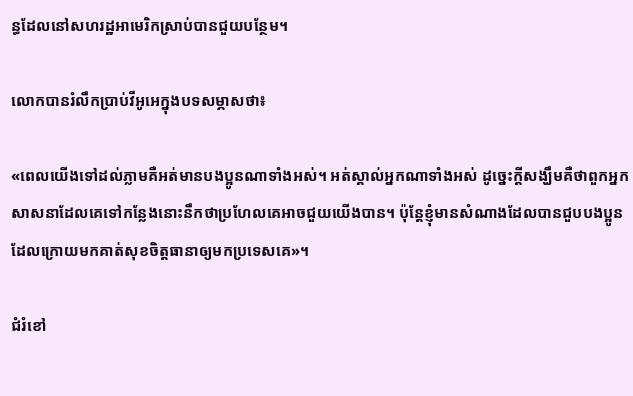ន្ធដែលនៅសហរដ្ឋអាមេរិកស្រាប់បានជួយបន្ថែម។

លោកបានរំលឹកប្រាប់វីអូអេក្នុងបទសម្ភាសថា៖

«ពេលយើងទៅដល់ភ្លាមគឺអត់មានបងប្អូនណាទាំងអស់។ អត់ស្គាល់អ្នកណាទាំងអស់ ដូច្នេះក្តីសង្ឃឹមគឺថាពួកអ្នកសាសនាដែលគេទៅកន្លែងនោះនឹកថាប្រហែលគេអាចជួយយើងបាន។ ប៉ុន្តែខ្ញុំមានសំណាងដែលបានជួបបងប្អូនដែលក្រោយមកគាត់សុខចិត្តធានាឲ្យមកប្រទេសគេ»។

ជំរំខៅ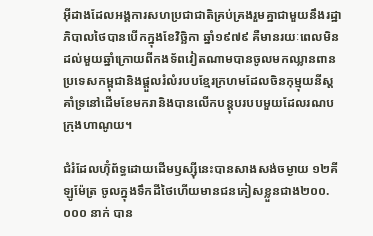អ៊ីដាងដែលអង្គការសហប្រជាជាតិគ្រប់គ្រងរួមគ្នាជាមួយនឹងរដ្ឋាភិបាលថៃបានបើកក្នុងខែវិច្ឆិកា ឆ្នាំ១៩៧៩ គឺមានរយៈពេលមិនដល់មួយឆ្នាំក្រោយពីកងទ័ពវៀតណាមបានចូលមកឈ្លានពានប្រទេសកម្ពុជានិងផ្តួលរំលំរបបខ្មែរក្រហមដែលចិនកុម្មុយនីស្តគាំទ្រនៅដើមខែមករានិងបានលើកបន្តុបរបបមួយដែលរណបក្រុងហាណូយ។

ជំរំដែលហ៊ុំព័ទ្ធដោយដើមឫស្ស៊ីនេះបានសាងសង់ចម្ងាយ ១២គីឡូម៉ែត្រ ចូលក្នុងទឹកដីថៃហើយមានជនភៀសខ្លួនជាង២០០.០០០ នាក់ បាន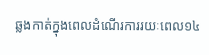ឆ្លងកាត់ក្នុងពេលដំណើរការរយៈពេល១៤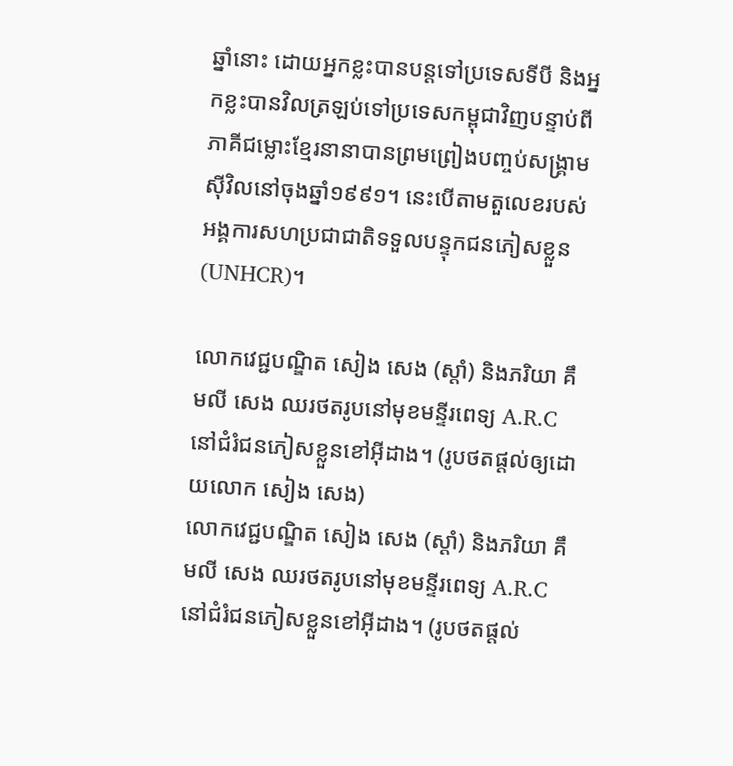ឆ្នាំនោះ ដោយអ្នកខ្លះបានបន្តទៅប្រទេសទីបី និងអ្នកខ្លះបានវិលត្រឡប់ទៅប្រទេសកម្ពុជាវិញបន្ទាប់ពីភាគីជម្លោះខ្មែរនានាបានព្រមព្រៀងបញ្ចប់សង្គ្រាមស៊ីវិលនៅចុងឆ្នាំ១៩៩១។ នេះបើតាមតួលេខរបស់អង្គការសហប្រជាជាតិទទួលបន្ទុកជនភៀសខ្លួន (UNHCR)។

លោកវេជ្ជបណ្ឌិត សៀង សេង (ស្ដាំ) និងភរិយា គឹមលី សេង ឈរថតរូបនៅមុខមន្ទីរពេទ្យ A.R.C នៅជំរំជនភៀសខ្លួនខៅអ៊ីដាង។ (រូបថតផ្ដល់ឲ្យដោយលោក សៀង សេង)
លោកវេជ្ជបណ្ឌិត សៀង សេង (ស្ដាំ) និងភរិយា គឹមលី សេង ឈរថតរូបនៅមុខមន្ទីរពេទ្យ A.R.C នៅជំរំជនភៀសខ្លួនខៅអ៊ីដាង។ (រូបថតផ្ដល់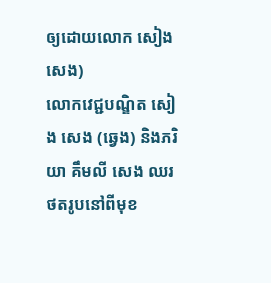ឲ្យដោយលោក សៀង សេង)
លោកវេជ្ជបណ្ឌិត សៀង សេង (ឆ្វេង) និងភរិយា គឹមលី សេង ឈរថតរូបនៅពីមុខ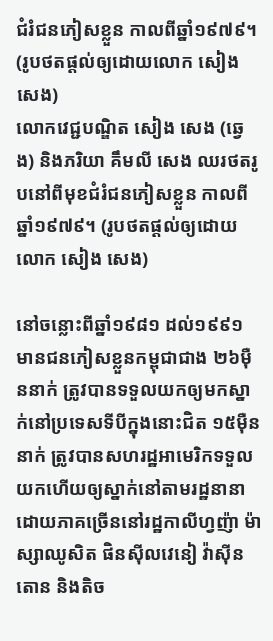ជំរំជនភៀសខ្លួន កាលពីឆ្នាំ១៩៧៩។ (រូបថតផ្ដល់ឲ្យដោយលោក សៀង សេង)
លោកវេជ្ជបណ្ឌិត សៀង សេង (ឆ្វេង) និងភរិយា គឹមលី សេង ឈរថតរូបនៅពីមុខជំរំជនភៀសខ្លួន កាលពីឆ្នាំ១៩៧៩។ (រូបថតផ្ដល់ឲ្យដោយលោក សៀង សេង)

នៅចន្លោះពីឆ្នាំ១៩៨១ ដល់១៩៩១ មានជនភៀសខ្លួនកម្ពុជាជាង ២៦ម៉ឺននាក់ ត្រូវបានទទួលយកឲ្យមកស្នាក់នៅប្រទេសទីបីក្នុងនោះជិត ១៥ម៉ឺននាក់ ត្រូវបានសហរដ្ឋអាមេរិកទទួលយកហើយឲ្យស្នាក់នៅតាមរដ្ឋនានាដោយភាគច្រើននៅរដ្ឋកាលីហ្វញ៉ា ម៉ាស្សាឈូសិត ផិនស៊ីលវេនៀ វ៉ាស៊ីនតោន និងតិច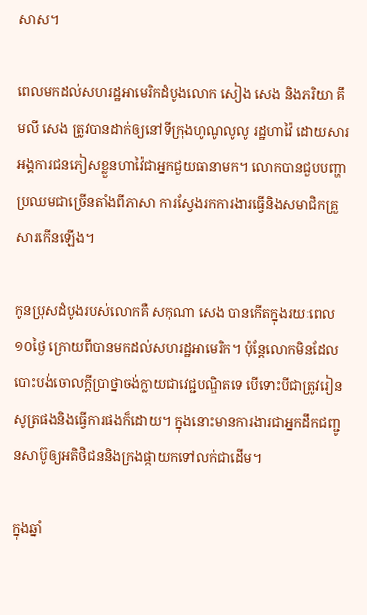សាស។

ពេលមកដល់សហរដ្ឋអាមេរិកដំបូងលោក សៀង សេង និងភរិយា គឹមលី សេង ត្រូវបានដាក់ឲ្យនៅទីក្រុងហូណូលូលូ រដ្ឋហាវ៉ៃ ដោយសារអង្គការជនភៀសខ្លួនហាវ៉ៃជាអ្នកជួយធានាមក។ លោកបានជួបបញ្ហាប្រឈមជាច្រើនតាំងពីភាសា ការស្វែងរកការងារធ្វើនិងសមាជិកគ្រួសារកើនឡើង។

កូនប្រុសដំបូងរបស់លោកគឺ សកុណា សេង បានកើតក្នុងរយៈពេល ១០ថ្ងៃ ក្រោយពីបានមកដល់សហរដ្ឋអាមេរិក។ ប៉ុន្តែលោកមិនដែលបោះបង់ចោលក្តីប្រាថ្នាចង់ក្លាយជាវេជ្ជបណ្ឌិតទេ បើទោះបីជាត្រូវរៀនសូត្រផងនិងធ្វើការផងក៏ដោយ។ ក្នុងនោះមានការងារជាអ្នកដឹកជញ្ជូនសាប៊ូឲ្យអតិថិជននិងក្រងផ្កាយកទៅលក់ជាដើម។

ក្នុងឆ្នាំ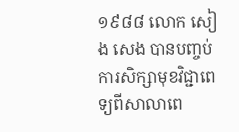១៩៨៨ លោក សៀង សេង បានបញ្ចប់ការសិក្សាមុខវិជ្ជាពេទ្យពីសាលាពេ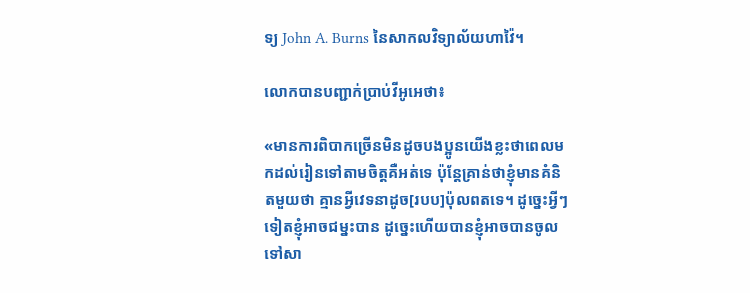ទ្យ John A. Burns នៃសាកលវិទ្យាល័យហាវ៉ៃ។

លោកបានបញ្ជាក់ប្រាប់វីអូអេថា៖

«មានការពិបាកច្រើនមិនដូចបងប្អូនយើងខ្លះថាពេលមកដល់រៀនទៅតាមចិត្តគឺអត់ទេ ប៉ុន្តែគ្រាន់ថាខ្ញុំមានគំនិតមួយថា គ្មានអ្វីវេទនាដូច[របប]ប៉ុលពតទេ។ ដូច្នេះអ្វីៗទៀតខ្ញុំអាចជម្នះបាន ដូច្នេះហើយបានខ្ញុំអាចបានចូលទៅសា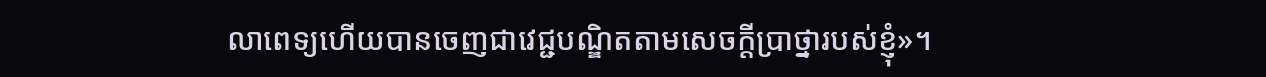លាពេទ្យហើយបានចេញជាវេជ្ជបណ្ឌិតតាមសេចក្តីប្រាថ្នារបស់ខ្ញុំ»។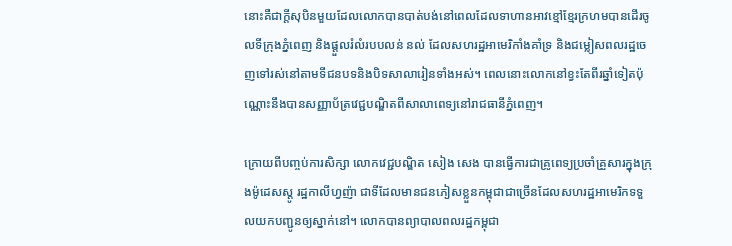នោះគឺជាក្តីសុបិនមួយដែលលោកបានបាត់បង់នៅពេលដែលទាហានអាវខ្មៅខ្មែរក្រហមបានដើរចូលទីក្រុងភ្នំពេញ និងផ្តួលរំលំរបបលន់ នល់ ដែលសហរដ្ឋអាមេរិកាំងគាំទ្រ និងជម្លៀសពលរដ្ឋចេញទៅរស់នៅតាមទីជនបទនិងបិទសាលារៀនទាំងអស់។ ពេលនោះលោកនៅខ្វះតែពីរឆ្នាំទៀតប៉ុណ្ណោះនឹងបានសញ្ញាប័ត្រវេជ្ជបណ្ឌិតពីសាលាពេទ្យនៅរាជធានីភ្នំពេញ។

ក្រោយពីបញ្ចប់ការសិក្សា លោកវេជ្ជបណ្ឌិត សៀង សេង បានធ្វើការជាគ្រូពេទ្យប្រចាំគ្រួសារក្នុងក្រុងម៉ូដេសស្តូ រដ្ឋកាលីហ្វញ៉ា ជាទីដែលមានជនភៀសខ្លួនកម្ពុជាជាច្រើនដែលសហរដ្ឋអាមេរិកទទួលយកបញ្ជូនឲ្យស្នាក់នៅ។ លោកបានព្យាបាលពលរដ្ឋកម្ពុជា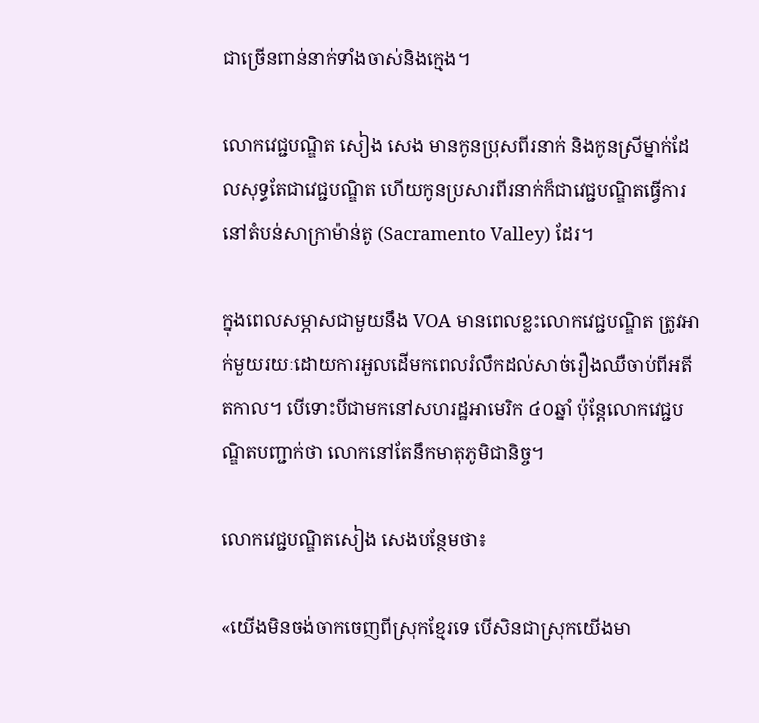ជាច្រើនពាន់នាក់ទាំងចាស់និងក្មេង។

លោកវេជ្ជបណ្ឌិត សៀង សេង មានកូនប្រុសពីរនាក់ និងកូនស្រីម្នាក់ដែលសុទ្ធតែជាវេជ្ជបណ្ឌិត ហើយកូនប្រសារពីរនាក់ក៏ជាវេជ្ជបណ្ឌិតធ្វើការនៅតំបន់សាក្រាម៉ាន់តូ (Sacramento Valley) ដែរ។

ក្នុងពេលសម្ភាសជាមួយនឹង VOA មានពេលខ្លះលោកវេជ្ជបណ្ឌិត ត្រូវអាក់មួយរយៈដោយការអួលដើមកពេលរំលឹកដល់សាច់រឿងឈឺចាប់ពីអតីតកាល។ បើទោះបីជាមកនៅសហរដ្ឋអាមេរិក ៤០ឆ្នាំ ប៉ុន្តែលោកវេជ្ជបណ្ឌិតបញ្ជាក់ថា លោកនៅតែនឹកមាតុភូមិជានិច្ច។

លោកវេជ្ជបណ្ឌិតសៀង សេងបន្ថែមថា៖

«យើងមិនចង់ចាកចេញពីស្រុកខ្មែរទេ បើសិនជាស្រុកយើងមា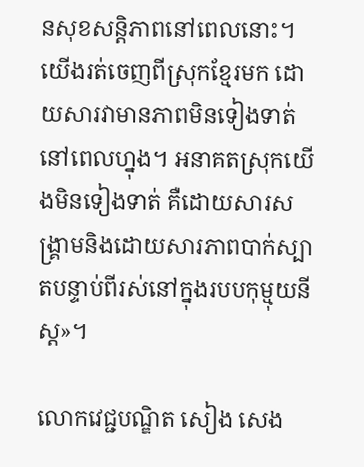នសុខសន្តិភាពនៅពេលនោះ។ យើងរត់ចេញពីស្រុកខ្មែរមក ដោយសារវាមានភាពមិនទៀងទាត់នៅពេលហ្នុង។ អនាគតស្រុកយើងមិនទៀងទាត់ គឺដោយសារសង្គ្រាមនិងដោយសារភាពបាក់ស្បាតបន្ទាប់ពីរស់នៅក្នុងរបបកុម្មុយនីស្ត»។

លោកវេជ្ជបណ្ឌិត សៀង សេង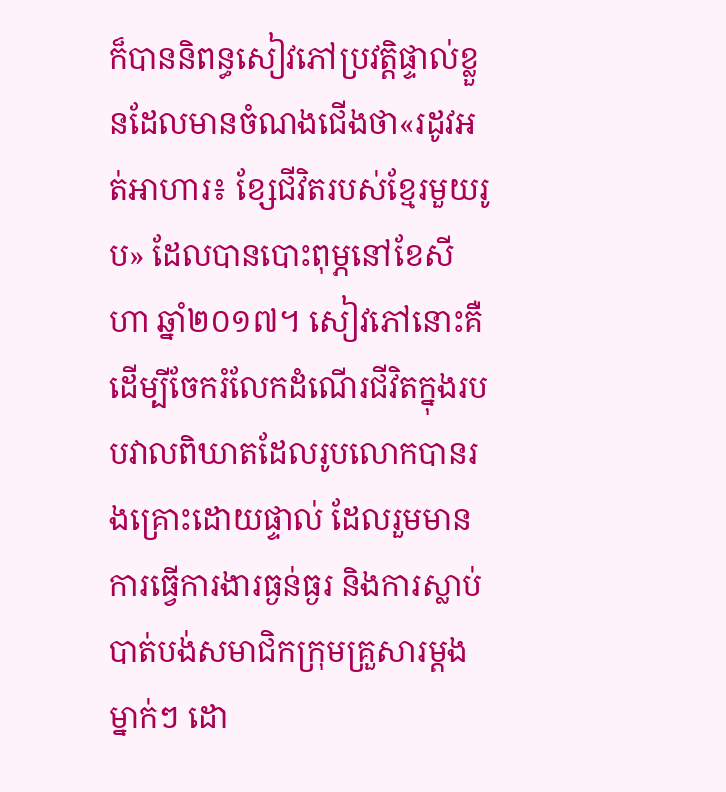ក៏បាននិពន្ធសៀវភៅប្រវត្តិផ្ទាល់ខ្លួនដែលមានចំណងជើងថា«រដូវអត់អាហារ៖ ខ្សែជីវិតរបស់ខ្មែរមួយរូប» ដែលបានបោះពុម្ភនៅខែសីហា ឆ្នាំ២០១៧។ សៀវភៅនោះគឺដើម្បីចែករំលែកដំណើរជីវិតក្នុងរបបវាលពិឃាតដែលរូបលោកបានរងគ្រោះដោយផ្ទាល់ ដែលរួមមានការធ្វើការងារធ្ងន់ធ្ងរ និងការស្លាប់បាត់បង់សមាជិកក្រុមគ្រួសារម្តងម្នាក់ៗ ដោ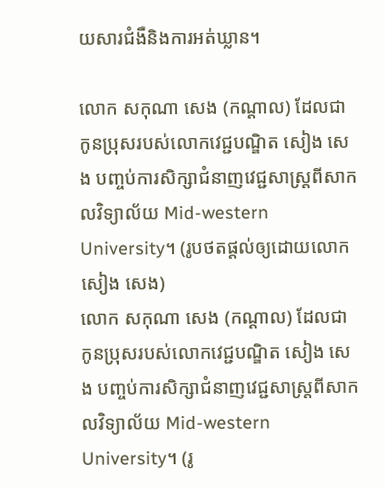យសារជំងឺនិងការអត់ឃ្លាន។

លោក សកុណា សេង (កណ្ដាល) ដែលជាកូនប្រុសរបស់លោកវេជ្ជបណ្ឌិត សៀង សេង បញ្ចប់ការសិក្សាជំនាញវេជ្ជសាស្ត្រពីសាកលវិទ្យាល័យ Mid-western University។ (រូបថតផ្ដល់ឲ្យដោយលោក សៀង សេង)
លោក សកុណា សេង (កណ្ដាល) ដែលជាកូនប្រុសរបស់លោកវេជ្ជបណ្ឌិត សៀង សេង បញ្ចប់ការសិក្សាជំនាញវេជ្ជសាស្ត្រពីសាកលវិទ្យាល័យ Mid-western University។ (រូ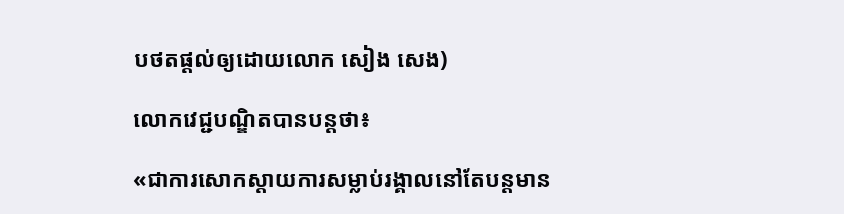បថតផ្ដល់ឲ្យដោយលោក សៀង សេង)

លោកវេជ្ជបណ្ឌិតបានបន្តថា៖

«ជាការសោកស្តាយការសម្លាប់រង្គាលនៅតែបន្តមាន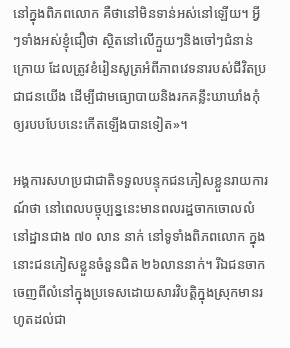នៅក្នុងពិភពលោក គឺថានៅមិនទាន់អស់នៅឡើយ។ អ្វីៗទាំងអស់ខ្ញុំជឿថា ស្ថិតនៅលើក្មួយៗនិងចៅៗជំនាន់ក្រោយ ដែលត្រូវខំរៀនសូត្រអំពីភាពវេទនារបស់ជីវិតប្រជាជនយើង ដើម្បីជាមធ្យោបាយនិងរកគន្លឹះឃាឃាំងកុំឲ្យរបបបែបនេះកើតឡើងបានទៀត»។

អង្គការសហប្រជាជាតិទទួលបន្ទុកជនភៀសខ្លួនរាយការណ៍ថា នៅពេលបច្ចុប្បន្ននេះមានពលរដ្ឋចាកចោលលំនៅដ្ឋានជាង ៧០ លាន នាក់ នៅទូទាំងពិភពលោក ក្នុងនោះជនភៀសខ្លួនចំនួនជិត ២៦លាននាក់។ រីឯជនចាកចេញពីលំនៅក្នុងប្រទេសដោយសារវិបត្តិក្នុងស្រុកមានរហូតដល់ជា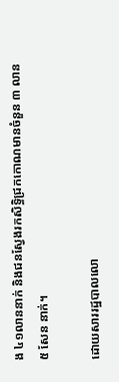ង ៤១លាននាក់ និងជនស្វែងរកសិទ្ធិជ្រកកោណមានចំនួន ៣ លាន ៥ សែន នាក់។

ដោយសាររដ្ឋបាលលោ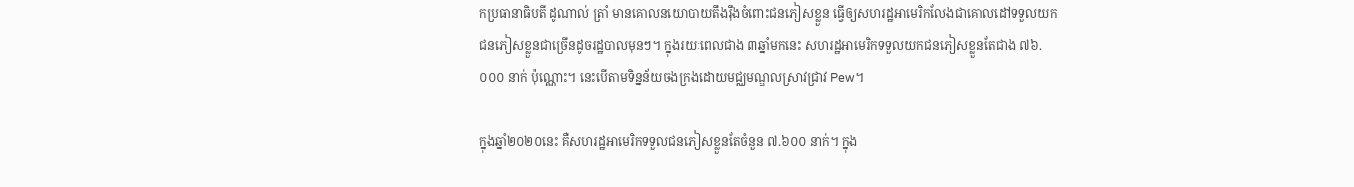កប្រធានាធិបតី ដូណាល់ ត្រាំ មានគោលនយោបាយតឹងរ៉ឹងចំពោះជនភៀសខ្លួន ធ្វើឲ្យសហរដ្ឋអាមេរិកលែងជាគោលដៅទទួលយកជនភៀសខ្លួនជាច្រើនដូចរដ្ឋបាលមុនៗ។ ក្នុងរយៈពេលជាង ៣ឆ្នាំមកនេះ សហរដ្ឋអាមេរិកទទួលយកជនភៀសខ្លួនតែជាង ៧៦.០០០ នាក់ ប៉ុណ្ណោះ។ នេះបើតាមទិន្នន័យចងក្រងដោយមជ្ឈមណ្ឌលស្រាវជ្រាវ Pew។

ក្នុងឆ្នាំ២០២០នេះ គឺសហរដ្ឋអាមេរិកទទួលជនភៀសខ្លួនតែចំនួន ៧.៦០០ នាក់។ ក្នុង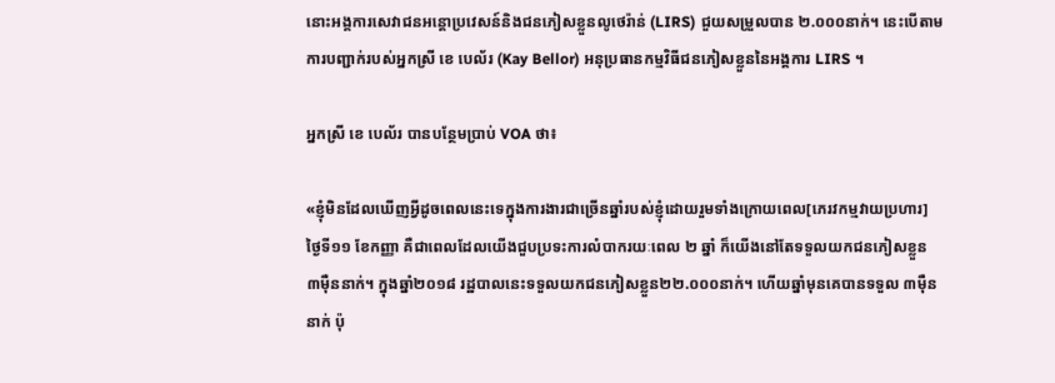នោះអង្គការសេវាជនអន្តោប្រវេសន៍និងជនភៀសខ្លួនលូថេរ៉ាន់ (LIRS) ជួយសម្រួលបាន ២.០០០នាក់។ នេះបើតាមការបញ្ជាក់របស់អ្នកស្រី ខេ បេល័រ (Kay Bellor) អនុប្រធានកម្មវិធីជនភៀសខ្លួននៃអង្គការ LIRS ។

អ្នកស្រី ខេ បេល័រ បានបន្ថែមប្រាប់ VOA ថា៖

«ខ្ញុំមិនដែលឃើញអ្វីដូចពេលនេះទេក្នុងការងារជាច្រើនឆ្នាំរបស់ខ្ញុំដោយរួមទាំងក្រោយពេល[ភេរវកម្មវាយប្រហារ] ថ្ងៃទី១១ ខែកញ្ញា គឺជាពេលដែលយើងជួបប្រទះការលំបាករយៈពេល ២ ឆ្នាំ ក៏យើងនៅតែទទួលយកជនភៀសខ្លួន ៣ម៉ឺននាក់។ ក្នុងឆ្នាំ២០១៨ រដ្ឋបាលនេះទទួលយកជនភៀសខ្លួន២២.០០០នាក់។ ហើយឆ្នាំមុនគេបានទទួល ៣ម៉ឺននាក់ ប៉ុ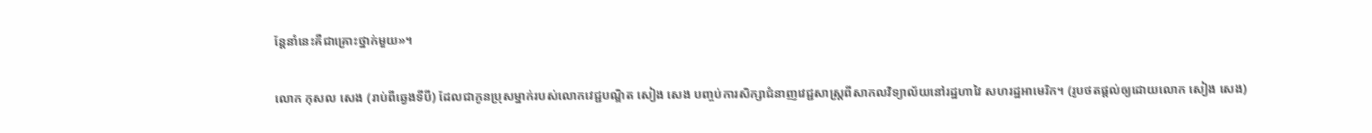ន្តែនាំនេះគឺជាគ្រោះថ្នាក់មួយ»។

លោក កុសល សេង (រាប់ពីឆ្វេងទីបី) ដែលជាកូនប្រុសម្នាក់របស់លោកវេជ្ជបណ្ឌិត សៀង សេង បញ្ចប់ការសិក្សាជំនាញវេជ្ជសាស្ត្រពីសាកលវិទ្យាល័យនៅរដ្ឋហាវៃ សហរដ្ឋអាមេរិក។ (រូបថតផ្ដល់ឲ្យដោយលោក សៀង សេង)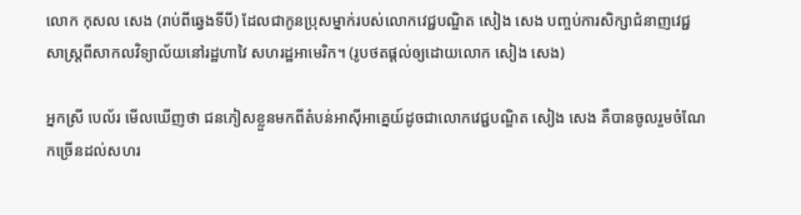លោក កុសល សេង (រាប់ពីឆ្វេងទីបី) ដែលជាកូនប្រុសម្នាក់របស់លោកវេជ្ជបណ្ឌិត សៀង សេង បញ្ចប់ការសិក្សាជំនាញវេជ្ជសាស្ត្រពីសាកលវិទ្យាល័យនៅរដ្ឋហាវៃ សហរដ្ឋអាមេរិក។ (រូបថតផ្ដល់ឲ្យដោយលោក សៀង សេង)

អ្នកស្រី បេល័រ មើលឃើញថា ជនភៀសខ្លួនមកពីតំបន់អាស៊ីអាគ្នេយ៍ដូចជាលោកវេជ្ជបណ្ឌិត សៀង សេង គឺបានចូលរួមចំណែកច្រើនដល់សហរ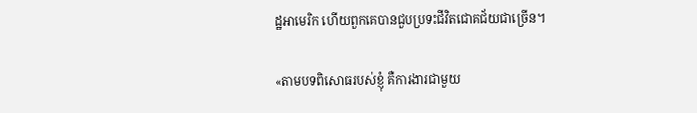ដ្ឋអាមេរិក ហើយពួកគេបានជួបប្រទះជីវិតជោគជ័យជាច្រើន។

«តាមបទពិសោធរបស់ខ្ញុំ គឺការងារជាមួយ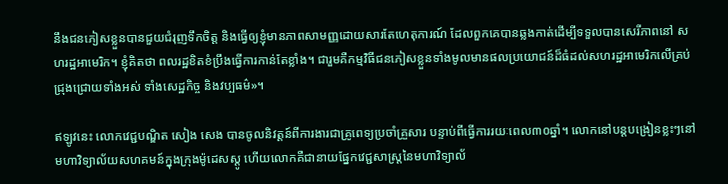នឹងជនភៀសខ្លួនបានជួយជំរុញទឹកចិត្ត និងធ្វើឲ្យខ្ញុំមានភាពសាមញ្ញដោយសារតែហេតុការណ៍ ដែលពួកគេបានឆ្លងកាត់ដើម្បីទទួលបានសេរីភាពនៅ សហរដ្ឋអាមេរិក។ ខ្ញុំគិតថា ពលរដ្ឋខិតខំប្រឹងធ្វើការកាន់តែខ្លាំង។ ជារួមគឺកម្មវិធីជនភៀសខ្លួនទាំងមូលមានផលប្រយោជន៍ដ៏ធំដល់សហរដ្ឋអាមេរិកលើគ្រប់ជ្រុងជ្រោយទាំងអស់ ទាំងសេដ្ឋកិច្ច និងវប្បធម៌»។

ឥឡូវនេះ លោកវេជ្ជបណ្ឌិត សៀង សេង បានចូលនិវត្តន៍ពីការងារជាគ្រូពេទ្យប្រចាំគ្រួសារ បន្ទាប់ពីធ្វើការរយៈពេល៣០ឆ្នាំ។ លោកនៅបន្តបង្រៀនខ្លះៗនៅមហាវិទ្យាល័យសហគមន៍ក្នុងក្រុងម៉ូដេសស្តូ ហើយលោកគឺជានាយផ្នែកវេជ្ជសាស្ត្រនៃមហាវិទ្យាល័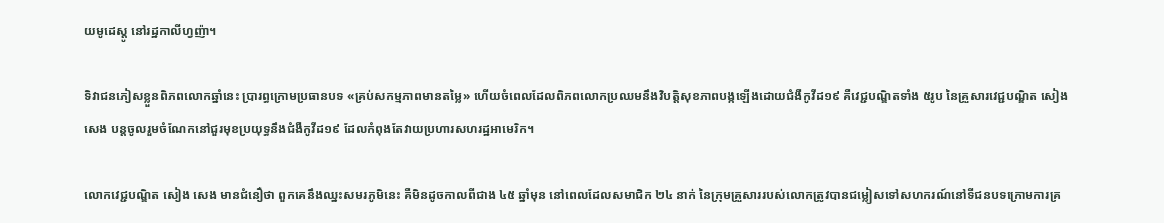យមូដេស្តូ នៅរដ្ឋកាលីហ្វញ៉ា។

ទិវាជនភៀសខ្លួនពិភពលោកឆ្នាំនេះ ប្រារព្ធក្រោមប្រធានបទ «គ្រប់សកម្មភាពមានតម្លៃ» ហើយចំពេលដែលពិភពលោកប្រឈមនឹងវិបត្តិសុខភាពបង្កឡើងដោយជំងឺកូវីដ១៩ គឺវេជ្ជបណ្ឌិតទាំង ៥រូប នៃគ្រួសារវេជ្ជបណ្ឌិត សៀង សេង បន្តចូលរួមចំណែកនៅជួរមុខប្រយុទ្ធនឹងជំងឺកូវីដ១៩ ដែលកំពុងតែវាយប្រហារសហរដ្ឋអាមេរិក។

លោកវេជ្ជបណ្ឌិត សៀង សេង មានជំនឿថា ពួកគេនឹងឈ្នះសមរភូមិនេះ គឺមិនដូចកាលពីជាង ៤៥ ឆ្នាំមុន នៅពេលដែលសមាជិក ២៤ នាក់ នៃក្រុមគ្រួសាររបស់លោកត្រូវបានជម្លៀសទៅសហករណ៍នៅទីជនបទក្រោមការគ្រ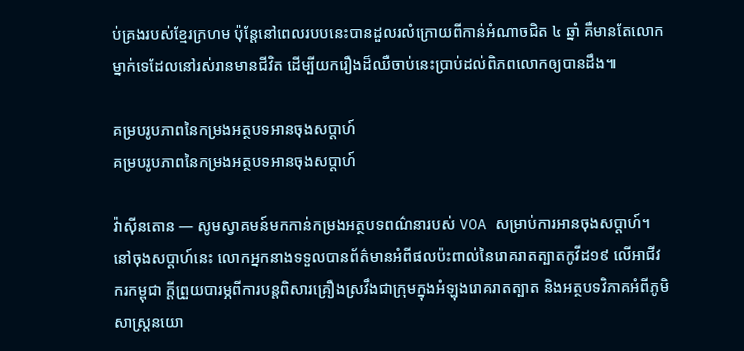ប់គ្រងរបស់ខ្មែរក្រហម ប៉ុន្តែនៅពេលរបបនេះបានដួលរលំក្រោយពីកាន់អំណាចជិត ៤ ឆ្នាំ គឺមានតែលោកម្នាក់ទេដែលនៅរស់រានមានជីវិត ដើម្បីយករឿងដ៏ឈឺចាប់នេះប្រាប់ដល់ពិភពលោកឲ្យបានដឹង៕

គម្របរូបភាពនៃកម្រងអត្ថបទអានចុងសប្តាហ៍
គម្របរូបភាពនៃកម្រងអត្ថបទអានចុងសប្តាហ៍

វ៉ាស៊ីនតោន — សូមស្វាគមន៍មកកាន់កម្រងអត្ថបទពណ៌នារបស់ VOA សម្រាប់ការអានចុងសប្តាហ៍។ នៅចុងសប្តាហ៍នេះ លោកអ្នកនាងទទួលបានព័ត៌មានអំពីផលប៉ះពាល់នៃរោគរាតត្បាតកូវីដ១៩ លើអាជីវករកម្ពុជា ក្តីព្រួយបារម្ភពីការបន្តពិសារគ្រឿងស្រវឹងជាក្រុមក្នុងអំឡុងរោគរាតត្បាត និងអត្ថបទវិភាគអំពីភូមិសាស្ត្រនយោ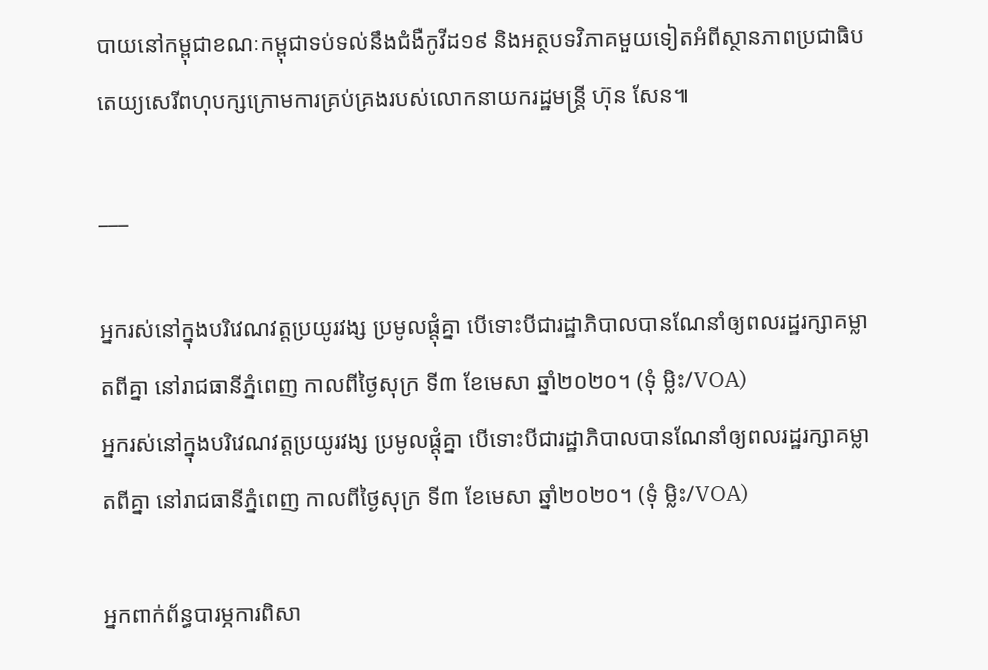បាយនៅកម្ពុជាខណៈកម្ពុជាទប់ទល់នឹងជំងឺកូវីដ១៩ និងអត្ថបទវិភាគមួយទៀតអំពីស្ថានភាពប្រជាធិបតេយ្យសេរីពហុបក្សក្រោមការគ្រប់គ្រងរបស់លោកនាយករដ្ឋមន្ត្រី ហ៊ុន សែន៕

___

អ្នករស់នៅក្នុងបរិវេណវត្តប្រយូរវង្ស ប្រមូលផ្តុំគ្នា បើទោះបីជារដ្ឋាភិបាលបានណែនាំឲ្យពលរដ្ឋរក្សាគម្លាតពីគ្នា នៅរាជធានីភ្នំពេញ កាលពីថ្ងៃសុក្រ ទី៣ ខែមេសា ឆ្នាំ២០២០។ (ទុំ ម្លិះ/VOA)
អ្នករស់នៅក្នុងបរិវេណវត្តប្រយូរវង្ស ប្រមូលផ្តុំគ្នា បើទោះបីជារដ្ឋាភិបាលបានណែនាំឲ្យពលរដ្ឋរក្សាគម្លាតពីគ្នា នៅរាជធានីភ្នំពេញ កាលពីថ្ងៃសុក្រ ទី៣ ខែមេសា ឆ្នាំ២០២០។ (ទុំ ម្លិះ/VOA)

អ្នកពាក់ព័ន្ធបារម្ភការពិសា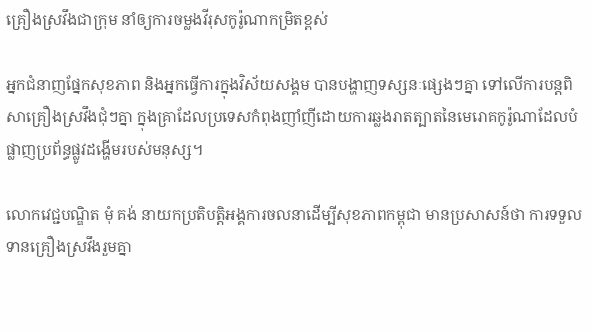គ្រឿងស្រវឹងជាក្រុម នាំឲ្យការចម្លងវីរុសកូរ៉ូណាកម្រិតខ្ពស់

អ្នកជំនាញផ្នែកសុខភាព និងអ្នកធ្វើការក្នុងវិស័យសង្គម បានបង្ហាញទស្សនៈផ្សេងៗគ្នា ទៅលើការបន្តពិសាគ្រឿងស្រវឹងជុំៗគ្នា ក្នុងគ្រាដែលប្រទេសកំពុងញាំញីដោយការឆ្លងរាតត្បាតនៃមេរោគកូរ៉ូណាដែលបំផ្លាញប្រព័ន្ធផ្លូវដង្ហើមរបស់មនុស្ស។

លោកវេជ្ជបណ្ឌិត មុំ គង់ នាយកប្រតិបត្តិអង្គការចលនាដើម្បីសុខភាពកម្ពុជា មានប្រសាសន៍ថា ការទទួលទានគ្រឿងស្រវឹងរួមគ្នា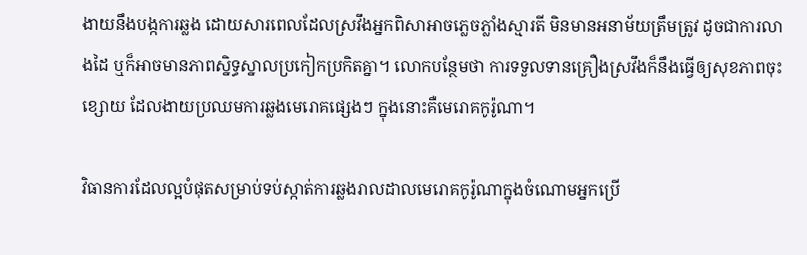ងាយនឹងបង្កការឆ្លង ដោយសារពេលដែលស្រវឹងអ្នកពិសាអាចភ្លេចភ្លាំងស្មារតី មិនមានអនាម័យត្រឹមត្រូវ ដូចជាការលាងដៃ ឬក៏អាចមានភាពស្និទ្ធស្នាលប្រកៀកប្រកិតគ្នា។ លោកបន្ថែមថា ការទទួលទានគ្រឿងស្រវឹងក៏នឹងធ្វើឲ្យសុខភាពចុះខ្សោយ ដែលងាយប្រឈមការឆ្លងមេរោគផ្សេងៗ ក្នុងនោះគឺមេរោគកូរ៉ូណា។

វិធានការដែលល្អបំផុតសម្រាប់ទប់ស្កាត់ការឆ្លងរាលដាលមេរោគកូរ៉ូណាក្នុងចំណោមអ្នកប្រើ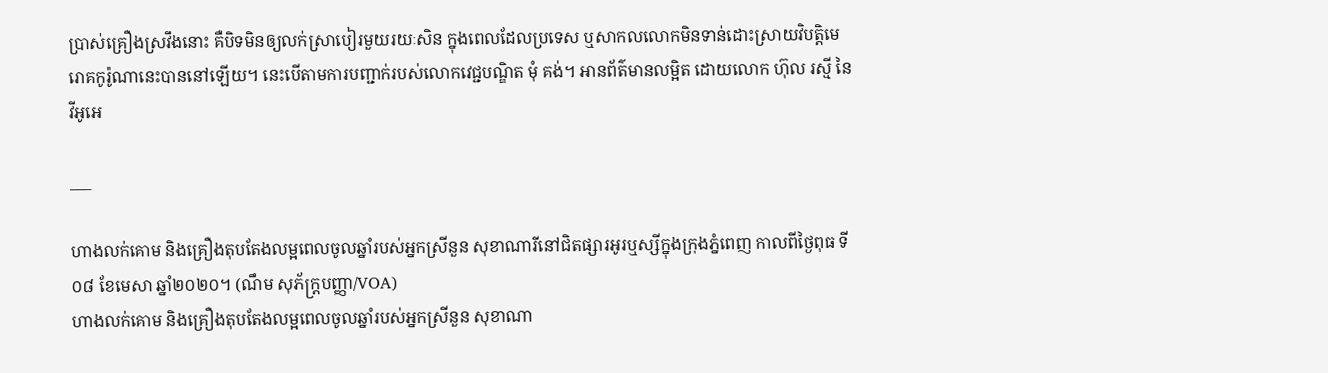ប្រាស់គ្រឿងស្រវឹងនោះ គឺបិទមិនឲ្យលក់ស្រាបៀរមួយរយៈសិន ក្នុងពេលដែលប្រទេស ឬសាកលលោកមិនទាន់ដោះស្រាយវិបត្តិមេរោគកូរ៉ូណានេះបាននៅឡើយ។ នេះបើតាមការបញ្ជាក់របស់លោកវេជ្ជបណ្ឌិត មុំ គង់។ អានព័ត៌មានលម្អិត ដោយលោក ហ៊ុល រស្មី នៃវីអូអេ

___

ហាងលក់គោម និងគ្រឿងតុបតែងលម្អពេលចូលឆ្នាំរបស់អ្នកស្រីនួន សុខាណារីនៅជិតផ្សារអូរឬស្សីក្នុងក្រុងភ្នំពេញ កាលពីថ្ងៃពុធ ទី០៨ ខែមេសា ឆ្នាំ២០២០។ (ណឹម សុភ័ក្រ្តបញ្ញា/VOA)
ហាងលក់គោម និងគ្រឿងតុបតែងលម្អពេលចូលឆ្នាំរបស់អ្នកស្រីនួន សុខាណា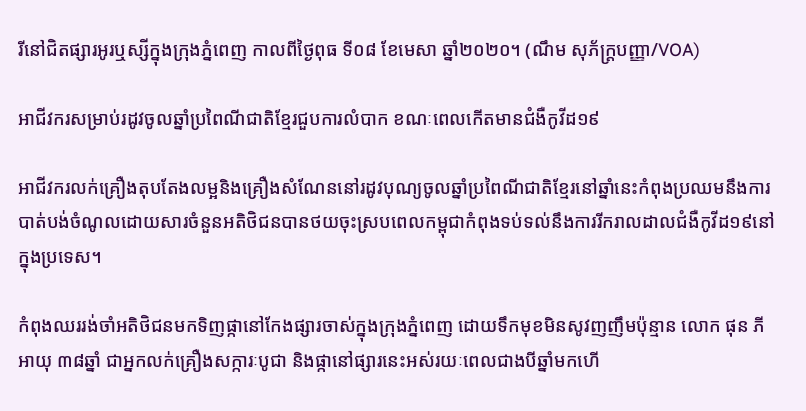រីនៅជិតផ្សារអូរឬស្សីក្នុងក្រុងភ្នំពេញ កាលពីថ្ងៃពុធ ទី០៨ ខែមេសា ឆ្នាំ២០២០។ (ណឹម សុភ័ក្រ្តបញ្ញា/VOA)

អាជីវករសម្រាប់រដូវចូលឆ្នាំប្រពៃណីជាតិខ្មែរជួបការលំបាក ខណៈពេលកើតមានជំងឺកូវីដ១៩

អាជីវករលក់គ្រឿងតុបតែងលម្អនិងគ្រឿងសំណែននៅរដូវបុណ្យចូលឆ្នាំប្រពៃណីជាតិខ្មែរនៅឆ្នាំនេះកំពុងប្រឈមនឹងការបាត់បង់ចំណូលដោយសារចំនួនអតិថិជនបានថយចុះស្របពេលកម្ពុជាកំពុងទប់ទល់នឹងការរីករាលដាលជំងឺកូវីដ១៩នៅក្នុងប្រទេស។

កំពុងឈររង់ចាំអតិថិជនមកទិញផ្កានៅកែងផ្សារចាស់ក្នុងក្រុងភ្នំពេញ ដោយទឹកមុខមិនសូវញញឹមប៉ុន្មាន លោក ផុន ភី អាយុ ៣៨ឆ្នាំ ជាអ្នកលក់គ្រឿងសក្ការៈបូជា និងផ្កានៅផ្សារនេះអស់រយៈពេលជាងបីឆ្នាំមកហើ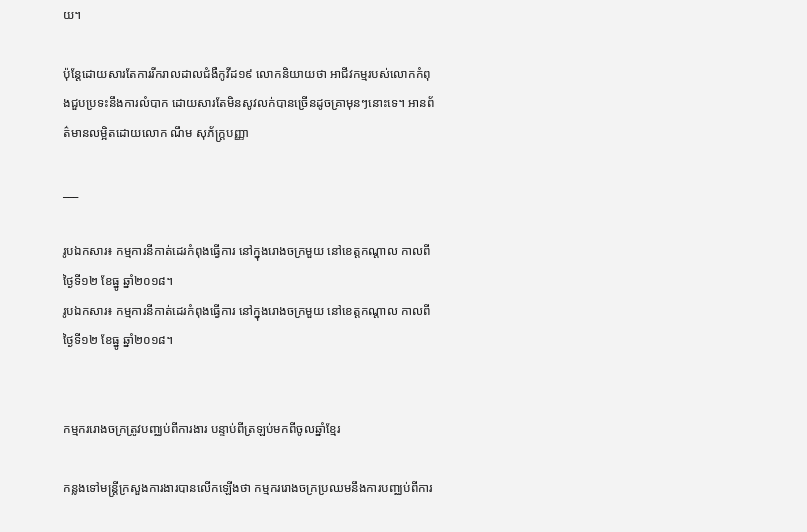យ។

ប៉ុន្តែដោយសារតែការរីករាលដាលជំងឺកូវីដ១៩ លោកនិយាយថា អាជីវកម្មរបស់លោកកំពុងជួបប្រទះនឹងការលំបាក ដោយសារតែមិនសូវលក់បានច្រើនដូចគ្រាមុនៗនោះទេ។ អានព័ត៌មានលម្អិតដោយលោក ណឹម សុភ័ក្ត្របញ្ញា

___

រូបឯកសារ៖ កម្មការនីកាត់ដេរកំពុងធ្វើការ នៅក្នុងរោងចក្រមួយ នៅខេត្តកណ្តាល កាលពីថ្ងៃទី១២ ខែធ្នូ ឆ្នាំ២០១៨។
រូបឯកសារ៖ កម្មការនីកាត់ដេរកំពុងធ្វើការ នៅក្នុងរោងចក្រមួយ នៅខេត្តកណ្តាល កាលពីថ្ងៃទី១២ ខែធ្នូ ឆ្នាំ២០១៨។


កម្មកររោងចក្រត្រូវបញ្ឈប់ពីការងារ បន្ទាប់ពីត្រឡប់មកពីចូលឆ្នាំខ្មែរ

កន្លងទៅមន្រ្តីក្រសួងការងារបានលើកឡើងថា កម្មកររោងចក្រប្រឈមនឹងការបញ្ឈប់ពីការ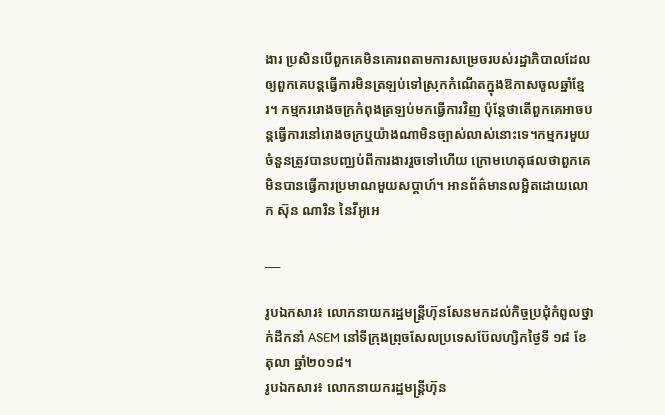ងារ ប្រសិនបើពួកគេមិនគោរពតាមការសម្រេចរបស់រដ្ឋាភិបាលដែលឲ្យពួកគេបន្តធ្វើការមិនត្រឡប់ទៅស្រុកកំណើតក្នុងឱកាសចូលឆ្នាំខ្មែរ។ កម្មកររោងចក្រកំពុងត្រឡប់មកធ្វើការវិញ ប៉ុន្តែថាតើពួកគេអាចបន្តធ្វើការនៅរោងចក្រឬយ៉ាងណាមិនច្បាស់លាស់នោះទេ។កម្មករមួយចំនួនត្រូវបានបញ្ឈប់ពីការងាររួចទៅហើយ ក្រោមហេតុផលថាពួកគេមិនបានធ្វើការប្រមាណមួយសប្តាហ៍។ អានព័ត៌មានលម្អិតដោយលោក ស៊ុន ណារិន នៃវីអូអេ

___

រូបឯកសារ៖ លោកនាយករដ្ឋមន្រ្តីហ៊ុនសែនមកដល់កិច្ចប្រជុំកំពូលថ្នាក់ដឹកនាំ ASEM នៅទីក្រុងព្រុចសែលប្រទេសប៊ែលហ្សិកថ្ងៃទី ១៨ ខែតុលា ឆ្នាំ២០១៨។
រូបឯកសារ៖ លោកនាយករដ្ឋមន្រ្តីហ៊ុន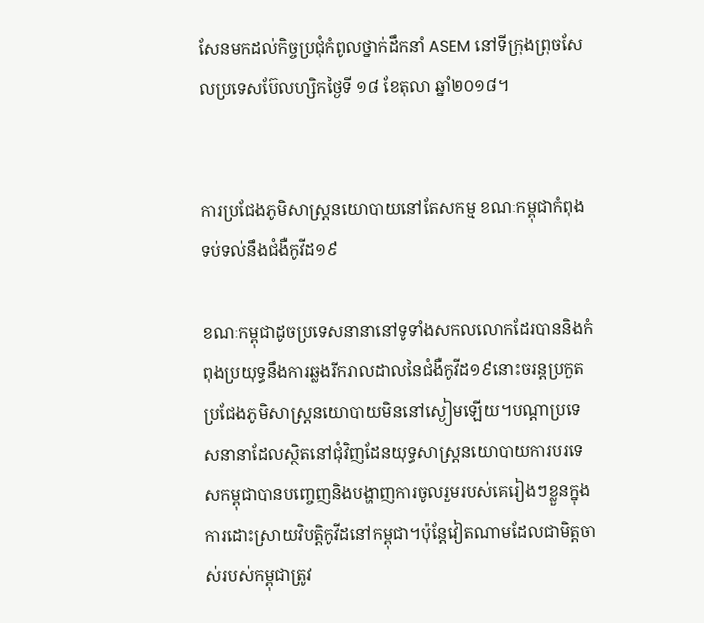សែនមកដល់កិច្ចប្រជុំកំពូលថ្នាក់ដឹកនាំ ASEM នៅទីក្រុងព្រុចសែលប្រទេសប៊ែលហ្សិកថ្ងៃទី ១៨ ខែតុលា ឆ្នាំ២០១៨។


ការប្រជែងភូមិសាស្ត្រនយោបាយនៅតែសកម្ម ខណៈកម្ពុជាកំពុងទប់ទល់នឹងជំងឺកូវីដ១៩

ខណៈកម្ពុជាដូចប្រទេសនានានៅទូទាំងសកលលោកដែរបាននិងកំពុងប្រយុទ្ធនឹងការឆ្លងរីករាលដាលនៃជំងឺកូវីដ១៩នោះចរន្តប្រកួតប្រជែងភូមិសាស្ត្រនយោបាយមិននៅស្ងៀមឡើយ។បណ្ដាប្រទេសនានាដែលស្ថិតនៅជុំវិញដែនយុទ្ធសាស្ត្រនយោបាយការបរទេសកម្ពុជាបានបញ្ចេញនិងបង្ហាញការចូលរួមរបស់គេរៀងៗខ្លួនក្នុងការដោះស្រាយវិបត្តិកូវីដនៅកម្ពុជា។ប៉ុន្តែវៀតណាមដែលជាមិត្តចាស់របស់កម្ពុជាត្រូវ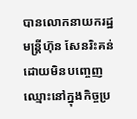បានលោកនាយករដ្ឋមន្រ្តីហ៊ុន សែនរិះគន់ដោយមិនបញ្ចេញឈ្មោះនៅក្នុងកិច្ចប្រ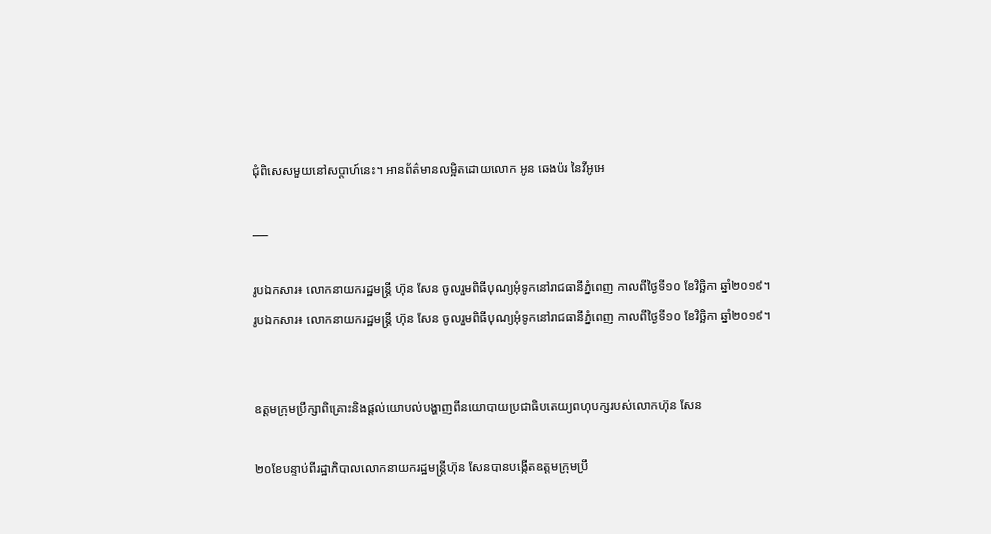ជុំពិសេសមួយនៅសប្តាហ៍នេះ។ អានព័ត៌មានលម្អិតដោយលោក អូន ឆេងប៉រ នៃវីអូអេ

___

រូបឯកសារ៖ លោកនាយករដ្ឋមន្ត្រី ហ៊ុន សែន ចូលរួមពិធីបុណ្យអុំទូកនៅរាជធានីភ្នំពេញ កាលពីថ្ងៃទី១០ ខែវិច្ឆិកា ឆ្នាំ២០១៩។
រូបឯកសារ៖ លោកនាយករដ្ឋមន្ត្រី ហ៊ុន សែន ចូលរួមពិធីបុណ្យអុំទូកនៅរាជធានីភ្នំពេញ កាលពីថ្ងៃទី១០ ខែវិច្ឆិកា ឆ្នាំ២០១៩។


ឧត្តមក្រុមប្រឹក្សាពិគ្រោះនិងផ្ដល់យោបល់បង្ហាញពីនយោបាយប្រជាធិបតេយ្យពហុបក្សរបស់លោកហ៊ុន សែន

២០ខែបន្ទាប់ពីរដ្ឋាភិបាលលោកនាយករដ្ឋមន្ត្រីហ៊ុន សែនបានបង្កើតឧត្តមក្រុមប្រឹ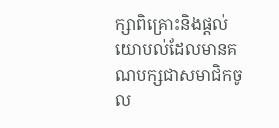ក្សាពិគ្រោះនិងផ្ដល់យោបល់ដែលមានគណបក្សជាសមាជិកចូល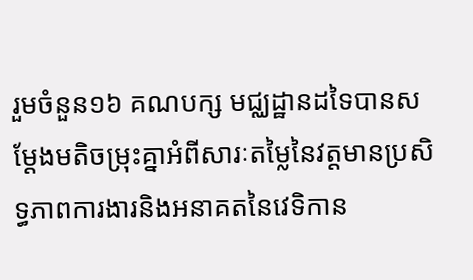រួមចំនួន១៦ គណបក្ស មជ្ឈដ្ឋានដទៃបានសម្ដែងមតិចម្រុះគ្នាអំពីសារៈតម្លៃនៃវត្តមានប្រសិទ្ធភាពការងារនិងអនាគតនៃវេទិកាន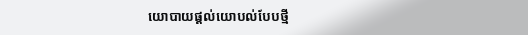យោបាយផ្ដល់យោបល់បែបថ្មី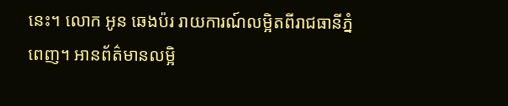នេះ។ លោក អូន ឆេងប៉រ រាយការណ៍លម្អិតពីរាជធានីភ្នំពេញ។ អានព័ត៌មានលម្អិ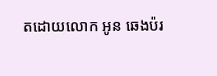តដោយលោក អូន ឆេងប៉រ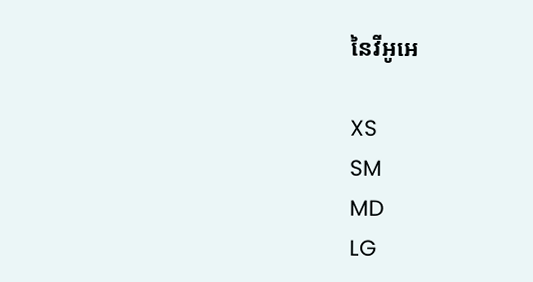នៃវីអូអេ

XS
SM
MD
LG